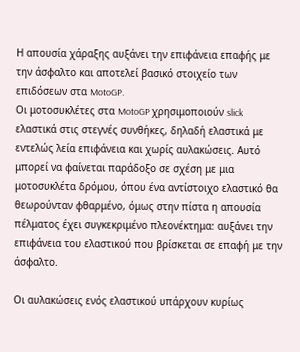Η απουσία χάραξης αυξάνει την επιφάνεια επαφής με την άσφαλτο και αποτελεί βασικό στοιχείο των επιδόσεων στα MotoGP.
Οι μοτοσυκλέτες στα MotoGP χρησιμοποιούν slick ελαστικά στις στεγνές συνθήκες, δηλαδή ελαστικά με εντελώς λεία επιφάνεια και χωρίς αυλακώσεις. Αυτό μπορεί να φαίνεται παράδοξο σε σχέση με μια μοτοσυκλέτα δρόμου, όπου ένα αντίστοιχο ελαστικό θα θεωρούνταν φθαρμένο, όμως στην πίστα η απουσία πέλματος έχει συγκεκριμένο πλεονέκτημα: αυξάνει την επιφάνεια του ελαστικού που βρίσκεται σε επαφή με την άσφαλτο.

Οι αυλακώσεις ενός ελαστικού υπάρχουν κυρίως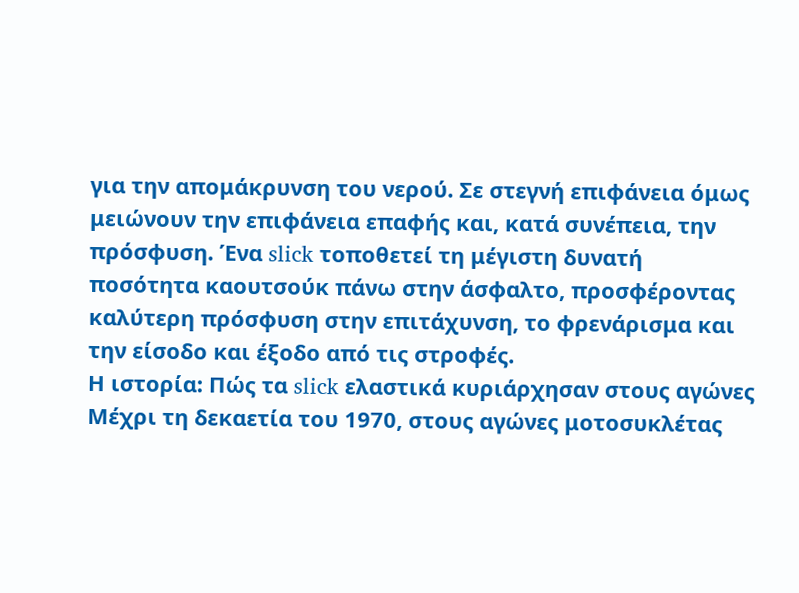για την απομάκρυνση του νερού. Σε στεγνή επιφάνεια όμως μειώνουν την επιφάνεια επαφής και, κατά συνέπεια, την πρόσφυση. Ένα slick τοποθετεί τη μέγιστη δυνατή ποσότητα καουτσούκ πάνω στην άσφαλτο, προσφέροντας καλύτερη πρόσφυση στην επιτάχυνση, το φρενάρισμα και την είσοδο και έξοδο από τις στροφές.
Η ιστορία: Πώς τα slick ελαστικά κυριάρχησαν στους αγώνες
Μέχρι τη δεκαετία του 1970, στους αγώνες μοτοσυκλέτας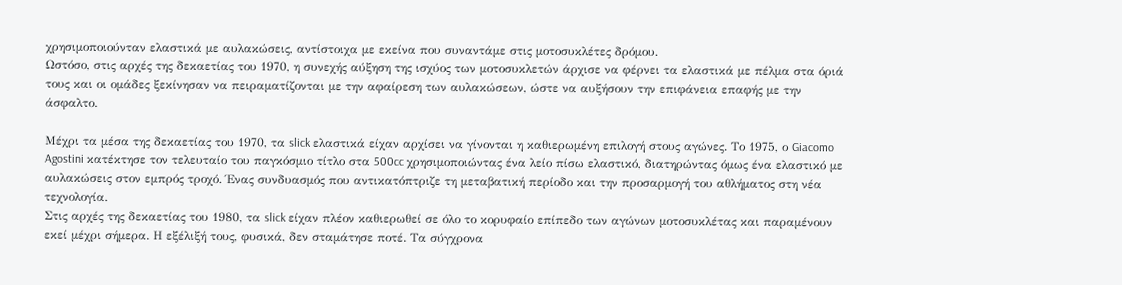χρησιμοποιούνταν ελαστικά με αυλακώσεις, αντίστοιχα με εκείνα που συναντάμε στις μοτοσυκλέτες δρόμου.
Ωστόσο, στις αρχές της δεκαετίας του 1970, η συνεχής αύξηση της ισχύος των μοτοσυκλετών άρχισε να φέρνει τα ελαστικά με πέλμα στα όριά τους και οι ομάδες ξεκίνησαν να πειραματίζονται με την αφαίρεση των αυλακώσεων, ώστε να αυξήσουν την επιφάνεια επαφής με την άσφαλτο.

Μέχρι τα μέσα της δεκαετίας του 1970, τα slick ελαστικά είχαν αρχίσει να γίνονται η καθιερωμένη επιλογή στους αγώνες. Το 1975, ο Giacomo Agostini κατέκτησε τον τελευταίο του παγκόσμιο τίτλο στα 500cc χρησιμοποιώντας ένα λείο πίσω ελαστικό, διατηρώντας όμως ένα ελαστικό με αυλακώσεις στον εμπρός τροχό. Ένας συνδυασμός που αντικατόπτριζε τη μεταβατική περίοδο και την προσαρμογή του αθλήματος στη νέα τεχνολογία.
Στις αρχές της δεκαετίας του 1980, τα slick είχαν πλέον καθιερωθεί σε όλο το κορυφαίο επίπεδο των αγώνων μοτοσυκλέτας και παραμένουν εκεί μέχρι σήμερα. Η εξέλιξή τους, φυσικά, δεν σταμάτησε ποτέ. Τα σύγχρονα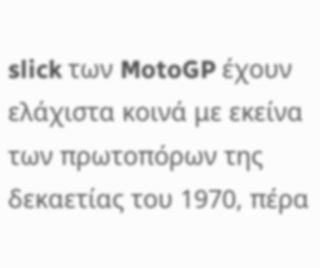slick των MotoGP έχουν ελάχιστα κοινά με εκείνα των πρωτοπόρων της δεκαετίας του 1970, πέρα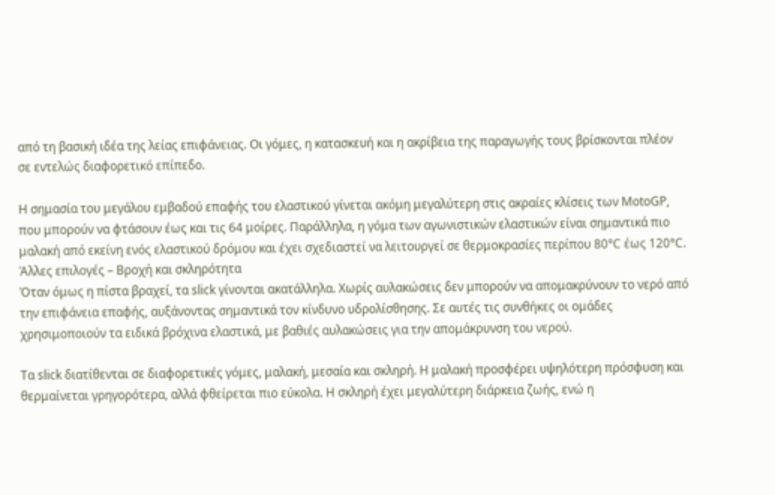από τη βασική ιδέα της λείας επιφάνειας. Οι γόμες, η κατασκευή και η ακρίβεια της παραγωγής τους βρίσκονται πλέον σε εντελώς διαφορετικό επίπεδο.

Η σημασία του μεγάλου εμβαδού επαφής του ελαστικού γίνεται ακόμη μεγαλύτερη στις ακραίες κλίσεις των MotoGP, που μπορούν να φτάσουν έως και τις 64 μοίρες. Παράλληλα, η γόμα των αγωνιστικών ελαστικών είναι σημαντικά πιο μαλακή από εκείνη ενός ελαστικού δρόμου και έχει σχεδιαστεί να λειτουργεί σε θερμοκρασίες περίπου 80°C έως 120°C.
Άλλες επιλογές – Βροχή και σκληρότητα
Όταν όμως η πίστα βραχεί, τα slick γίνονται ακατάλληλα. Χωρίς αυλακώσεις δεν μπορούν να απομακρύνουν το νερό από την επιφάνεια επαφής, αυξάνοντας σημαντικά τον κίνδυνο υδρολίσθησης. Σε αυτές τις συνθήκες οι ομάδες χρησιμοποιούν τα ειδικά βρόχινα ελαστικά, με βαθιές αυλακώσεις για την απομάκρυνση του νερού.

Τα slick διατίθενται σε διαφορετικές γόμες, μαλακή, μεσαία και σκληρή. Η μαλακή προσφέρει υψηλότερη πρόσφυση και θερμαίνεται γρηγορότερα, αλλά φθείρεται πιο εύκολα. Η σκληρή έχει μεγαλύτερη διάρκεια ζωής, ενώ η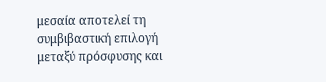μεσαία αποτελεί τη συμβιβαστική επιλογή μεταξύ πρόσφυσης και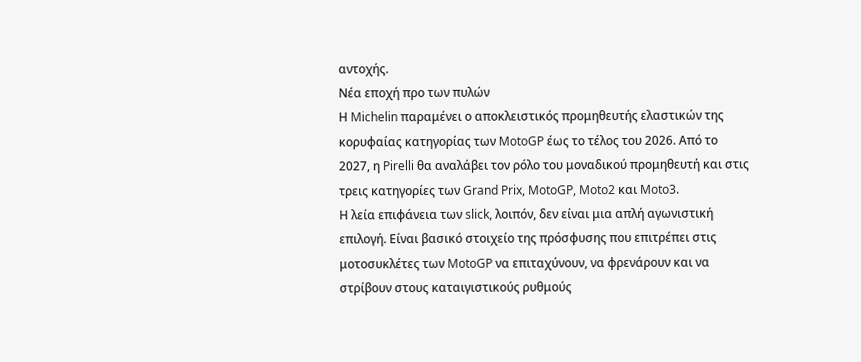αντοχής.
Νέα εποχή προ των πυλών
Η Michelin παραμένει ο αποκλειστικός προμηθευτής ελαστικών της κορυφαίας κατηγορίας των MotoGP έως το τέλος του 2026. Από το 2027, η Pirelli θα αναλάβει τον ρόλο του μοναδικού προμηθευτή και στις τρεις κατηγορίες των Grand Prix, MotoGP, Moto2 και Moto3.
Η λεία επιφάνεια των slick, λοιπόν, δεν είναι μια απλή αγωνιστική επιλογή. Είναι βασικό στοιχείο της πρόσφυσης που επιτρέπει στις μοτοσυκλέτες των MotoGP να επιταχύνουν, να φρενάρουν και να στρίβουν στους καταιγιστικούς ρυθμούς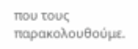που τους παρακολουθούμε.